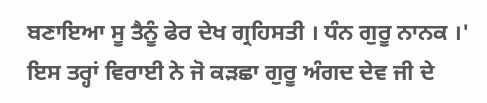ਬਣਾਇਆ ਸੂ ਤੈਨੂੰ ਫੇਰ ਦੇਖ ਗ੍ਰਹਿਸਤੀ । ਧੰਨ ਗੁਰੂ ਨਾਨਕ ।' ਇਸ ਤਰ੍ਹਾਂ ਵਿਰਾਈ ਨੇ ਜੋ ਕੜਛਾ ਗੁਰੂ ਅੰਗਦ ਦੇਵ ਜੀ ਦੇ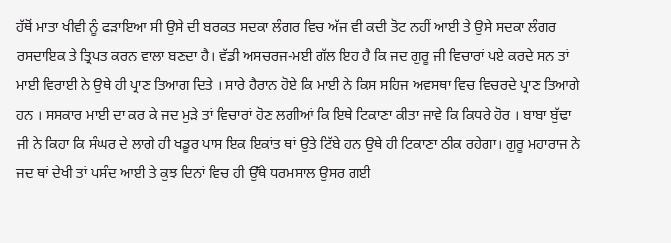ਹੱਥੋਂ ਮਾਤਾ ਖੀਵੀ ਨੂੰ ਫੜਾਇਆ ਸੀ ਉਸੇ ਦੀ ਬਰਕਤ ਸਦਕਾ ਲੰਗਰ ਵਿਚ ਅੱਜ ਵੀ ਕਦੀ ਤੋਟ ਨਹੀਂ ਆਈ ਤੇ ਉਸੇ ਸਦਕਾ ਲੰਗਰ ਰਸਦਾਇਕ ਤੇ ਤ੍ਰਿਪਤ ਕਰਨ ਵਾਲਾ ਬਣਦਾ ਹੈ। ਵੱਡੀ ਅਸਚਰਜ-ਮਈ ਗੱਲ ਇਹ ਹੈ ਕਿ ਜਦ ਗੁਰੂ ਜੀ ਵਿਚਾਰਾਂ ਪਏ ਕਰਦੇ ਸਨ ਤਾਂ ਮਾਈ ਵਿਰਾਈ ਨੇ ਉਥੇ ਹੀ ਪ੍ਰਾਣ ਤਿਆਗ ਦਿਤੇ । ਸਾਰੇ ਹੈਰਾਨ ਹੋਏ ਕਿ ਮਾਈ ਨੇ ਕਿਸ ਸਹਿਜ ਅਵਸਥਾ ਵਿਚ ਵਿਚਰਦੇ ਪ੍ਰਾਣ ਤਿਆਗੇ ਹਨ । ਸਸਕਾਰ ਮਾਈ ਦਾ ਕਰ ਕੇ ਜਦ ਮੁੜੇ ਤਾਂ ਵਿਚਾਰਾਂ ਹੋਣ ਲਗੀਆਂ ਕਿ ਇਥੇ ਟਿਕਾਣਾ ਕੀਤਾ ਜਾਵੇ ਕਿ ਕਿਧਰੇ ਹੋਰ । ਬਾਬਾ ਬੁੱਢਾ ਜੀ ਨੇ ਕਿਹਾ ਕਿ ਸੰਘਰ ਦੇ ਲਾਗੇ ਹੀ ਖਡੂਰ ਪਾਸ ਇਕ ਇਕਾਂਤ ਥਾਂ ਉਤੇ ਟਿੱਬੇ ਹਨ ਉਥੇ ਹੀ ਟਿਕਾਣਾ ਠੀਕ ਰਹੇਗਾ। ਗੁਰੂ ਮਹਾਰਾਜ ਨੇ ਜਦ ਥਾਂ ਦੇਖੀ ਤਾਂ ਪਸੰਦ ਆਈ ਤੇ ਕੁਝ ਦਿਨਾਂ ਵਿਚ ਹੀ ਉੱਥੇ ਧਰਮਸਾਲ ਉਸਰ ਗਈ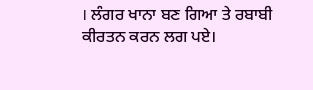। ਲੰਗਰ ਖਾਨਾ ਬਣ ਗਿਆ ਤੇ ਰਬਾਬੀ ਕੀਰਤਨ ਕਰਨ ਲਗ ਪਏ।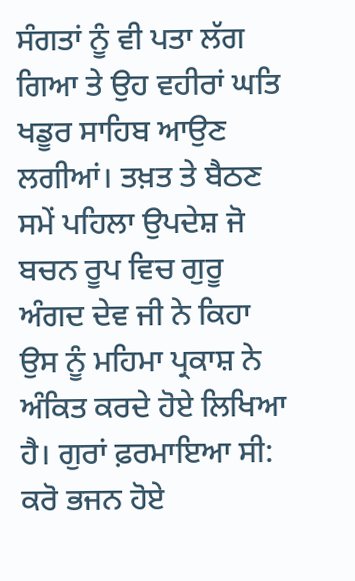ਸੰਗਤਾਂ ਨੂੰ ਵੀ ਪਤਾ ਲੱਗ ਗਿਆ ਤੇ ਉਹ ਵਹੀਰਾਂ ਘਤਿ ਖਡੂਰ ਸਾਹਿਬ ਆਉਣ ਲਗੀਆਂ। ਤਖ਼ਤ ਤੇ ਬੈਠਣ ਸਮੇਂ ਪਹਿਲਾ ਉਪਦੇਸ਼ ਜੋ ਬਚਨ ਰੂਪ ਵਿਚ ਗੁਰੂ ਅੰਗਦ ਦੇਵ ਜੀ ਨੇ ਕਿਹਾ ਉਸ ਨੂੰ ਮਹਿਮਾ ਪ੍ਰਕਾਸ਼ ਨੇ ਅੰਕਿਤ ਕਰਦੇ ਹੋਏ ਲਿਖਿਆ ਹੈ। ਗੁਰਾਂ ਫ਼ਰਮਾਇਆ ਸੀ: ਕਰੋ ਭਜਨ ਹੋਏ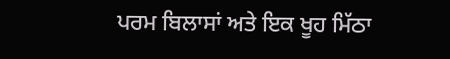ਪਰਮ ਬਿਲਾਸਾਂ ਅਤੇ ਇਕ ਖੂਹ ਮਿੱਠਾ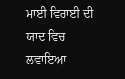ਮਾਈ ਵਿਰਾਈ ਦੀ ਯਾਦ ਵਿਚ ਲਵਾਇਆ